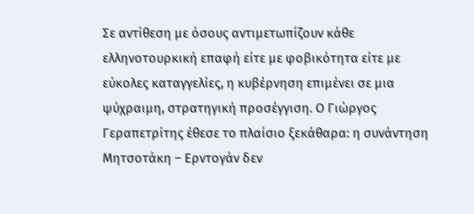Σε αντίθεση με όσους αντιμετωπίζουν κάθε ελληνοτουρκική επαφή είτε με φοβικότητα είτε με εύκολες καταγγελίες, η κυβέρνηση επιμένει σε μια ψύχραιμη, στρατηγική προσέγγιση. Ο Γιώργος Γεραπετρίτης έθεσε το πλαίσιο ξεκάθαρα: η συνάντηση Μητσοτάκη – Ερντογάν δεν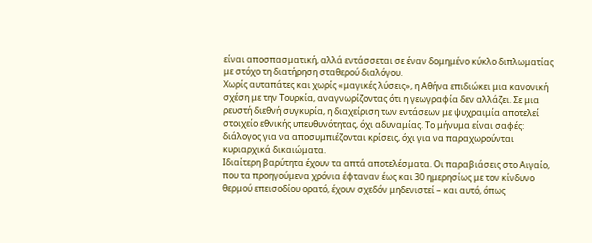είναι αποσπασματική, αλλά εντάσσεται σε έναν δομημένο κύκλο διπλωματίας με στόχο τη διατήρηση σταθερού διαλόγου.
Χωρίς αυταπάτες και χωρίς «μαγικές λύσεις», η Αθήνα επιδιώκει μια κανονική σχέση με την Τουρκία, αναγνωρίζοντας ότι η γεωγραφία δεν αλλάζει. Σε μια ρευστή διεθνή συγκυρία, η διαχείριση των εντάσεων με ψυχραιμία αποτελεί στοιχείο εθνικής υπευθυνότητας, όχι αδυναμίας. Το μήνυμα είναι σαφές: διάλογος για να αποσυμπιέζονται κρίσεις, όχι για να παραχωρούνται κυριαρχικά δικαιώματα.
Ιδιαίτερη βαρύτητα έχουν τα απτά αποτελέσματα. Οι παραβιάσεις στο Αιγαίο, που τα προηγούμενα χρόνια έφταναν έως και 30 ημερησίως με τον κίνδυνο θερμού επεισοδίου ορατό, έχουν σχεδόν μηδενιστεί – και αυτό, όπως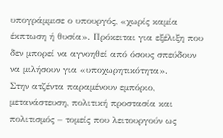υπογράμμισε ο υπουργός, «χωρίς καμία έκπτωση ή θυσία». Πρόκειται για εξέλιξη που δεν μπορεί να αγνοηθεί από όσους σπεύδουν να μιλήσουν για «υποχωρητικότητα».
Στην ατζέντα παραμένουν εμπόριο, μετανάστευση, πολιτική προστασία και πολιτισμός – τομείς που λειτουργούν ως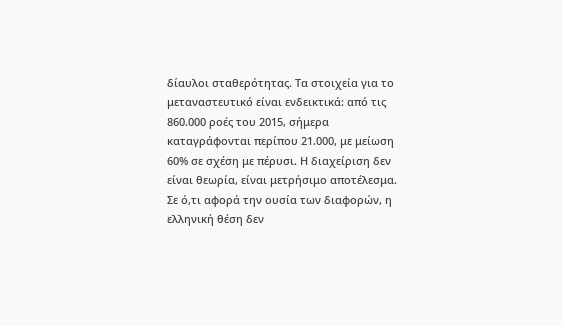δίαυλοι σταθερότητας. Τα στοιχεία για το μεταναστευτικό είναι ενδεικτικά: από τις 860.000 ροές του 2015, σήμερα καταγράφονται περίπου 21.000, με μείωση 60% σε σχέση με πέρυσι. Η διαχείριση δεν είναι θεωρία, είναι μετρήσιμο αποτέλεσμα.
Σε ό,τι αφορά την ουσία των διαφορών, η ελληνική θέση δεν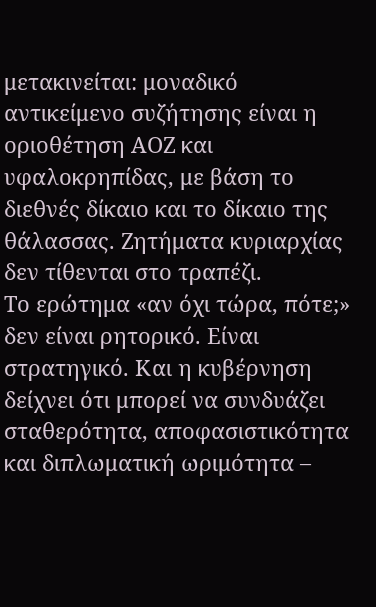μετακινείται: μοναδικό αντικείμενο συζήτησης είναι η οριοθέτηση ΑΟΖ και υφαλοκρηπίδας, με βάση το διεθνές δίκαιο και το δίκαιο της θάλασσας. Ζητήματα κυριαρχίας δεν τίθενται στο τραπέζι.
Το ερώτημα «αν όχι τώρα, πότε;» δεν είναι ρητορικό. Είναι στρατηγικό. Και η κυβέρνηση δείχνει ότι μπορεί να συνδυάζει σταθερότητα, αποφασιστικότητα και διπλωματική ωριμότητα –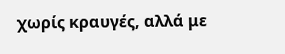χωρίς κραυγές, αλλά με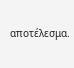αποτέλεσμα.